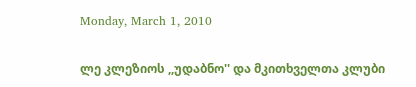Monday, March 1, 2010

ლე კლეზიოს ,,უდაბნო'' და მკითხველთა კლუბი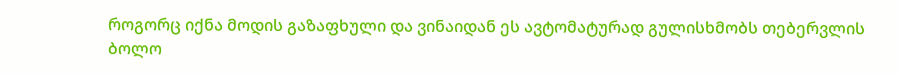როგორც იქნა მოდის გაზაფხული და ვინაიდან ეს ავტომატურად გულისხმობს თებერვლის ბოლო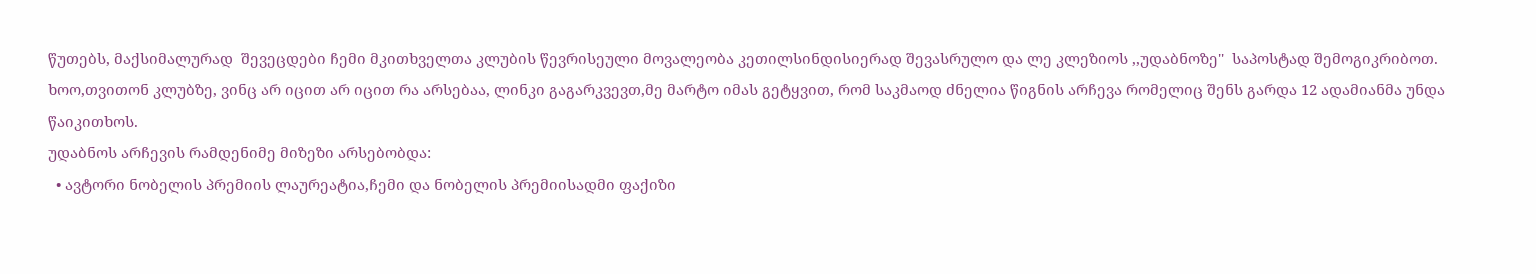წუთებს, მაქსიმალურად  შევეცდები ჩემი მკითხველთა კლუბის წევრისეული მოვალეობა კეთილსინდისიერად შევასრულო და ლე კლეზიოს ,,უდაბნოზე''  საპოსტად შემოგიკრიბოთ.
ხოო,თვითონ კლუბზე, ვინც არ იცით არ იცით რა არსებაა, ლინკი გაგარკვევთ,მე მარტო იმას გეტყვით, რომ საკმაოდ ძნელია წიგნის არჩევა რომელიც შენს გარდა 12 ადამიანმა უნდა წაიკითხოს.
უდაბნოს არჩევის რამდენიმე მიზეზი არსებობდა:
  • ავტორი ნობელის პრემიის ლაურეატია,ჩემი და ნობელის პრემიისადმი ფაქიზი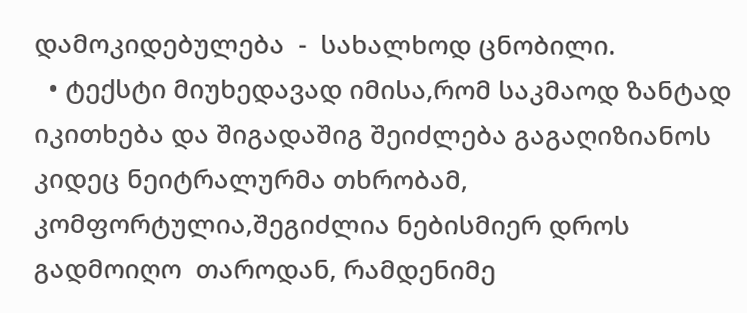დამოკიდებულება  -  სახალხოდ ცნობილი.
  • ტექსტი მიუხედავად იმისა,რომ საკმაოდ ზანტად იკითხება და შიგადაშიგ შეიძლება გაგაღიზიანოს კიდეც ნეიტრალურმა თხრობამ, კომფორტულია,შეგიძლია ნებისმიერ დროს გადმოიღო  თაროდან, რამდენიმე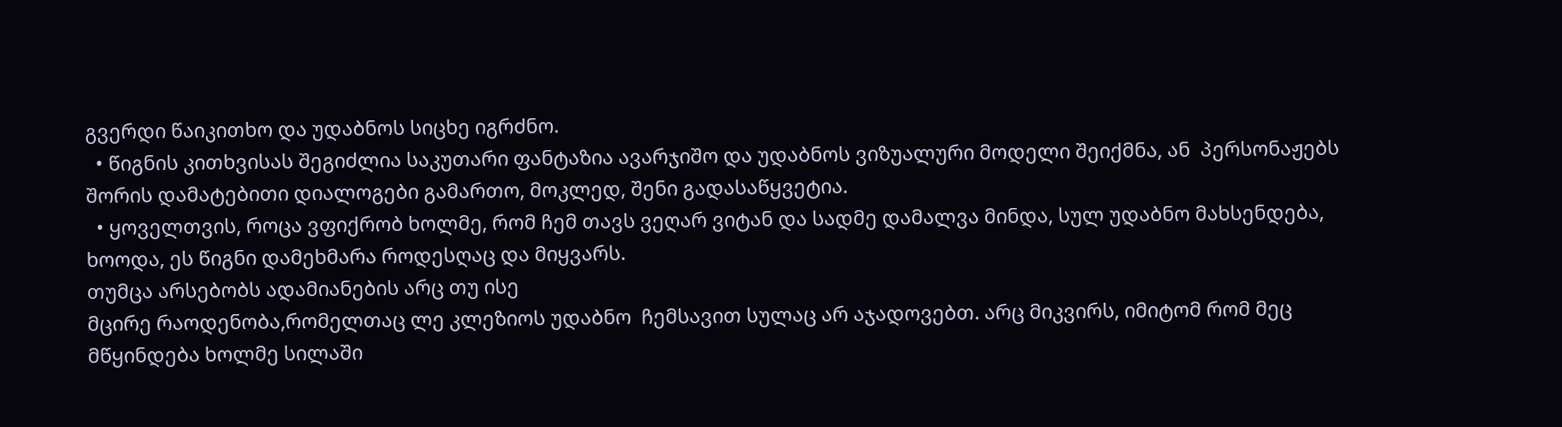გვერდი წაიკითხო და უდაბნოს სიცხე იგრძნო.
  • წიგნის კითხვისას შეგიძლია საკუთარი ფანტაზია ავარჯიშო და უდაბნოს ვიზუალური მოდელი შეიქმნა, ან  პერსონაჟებს  შორის დამატებითი დიალოგები გამართო, მოკლედ, შენი გადასაწყვეტია.
  • ყოველთვის, როცა ვფიქრობ ხოლმე, რომ ჩემ თავს ვეღარ ვიტან და სადმე დამალვა მინდა, სულ უდაბნო მახსენდება, ხოოდა, ეს წიგნი დამეხმარა როდესღაც და მიყვარს.
თუმცა არსებობს ადამიანების არც თუ ისე
მცირე რაოდენობა,რომელთაც ლე კლეზიოს უდაბნო  ჩემსავით სულაც არ აჯადოვებთ. არც მიკვირს, იმიტომ რომ მეც მწყინდება ხოლმე სილაში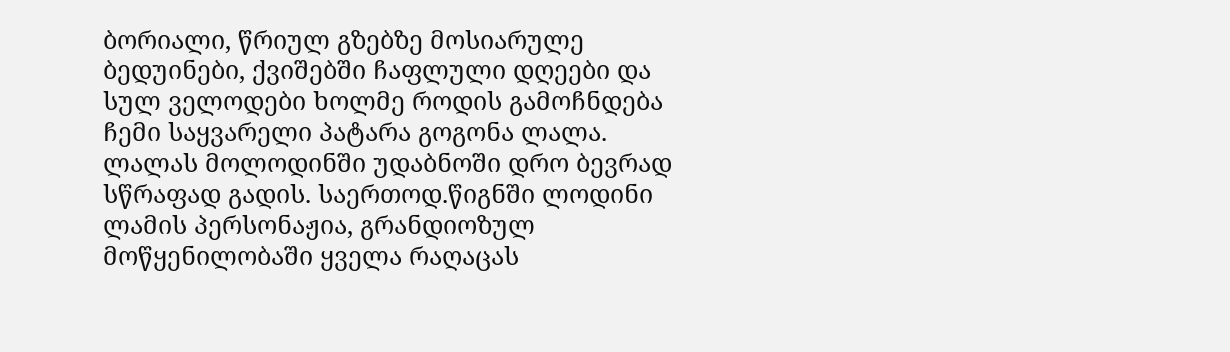ბორიალი, წრიულ გზებზე მოსიარულე ბედუინები, ქვიშებში ჩაფლული დღეები და სულ ველოდები ხოლმე როდის გამოჩნდება ჩემი საყვარელი პატარა გოგონა ლალა. ლალას მოლოდინში უდაბნოში დრო ბევრად სწრაფად გადის. საერთოდ.წიგნში ლოდინი ლამის პერსონაჟია, გრანდიოზულ მოწყენილობაში ყველა რაღაცას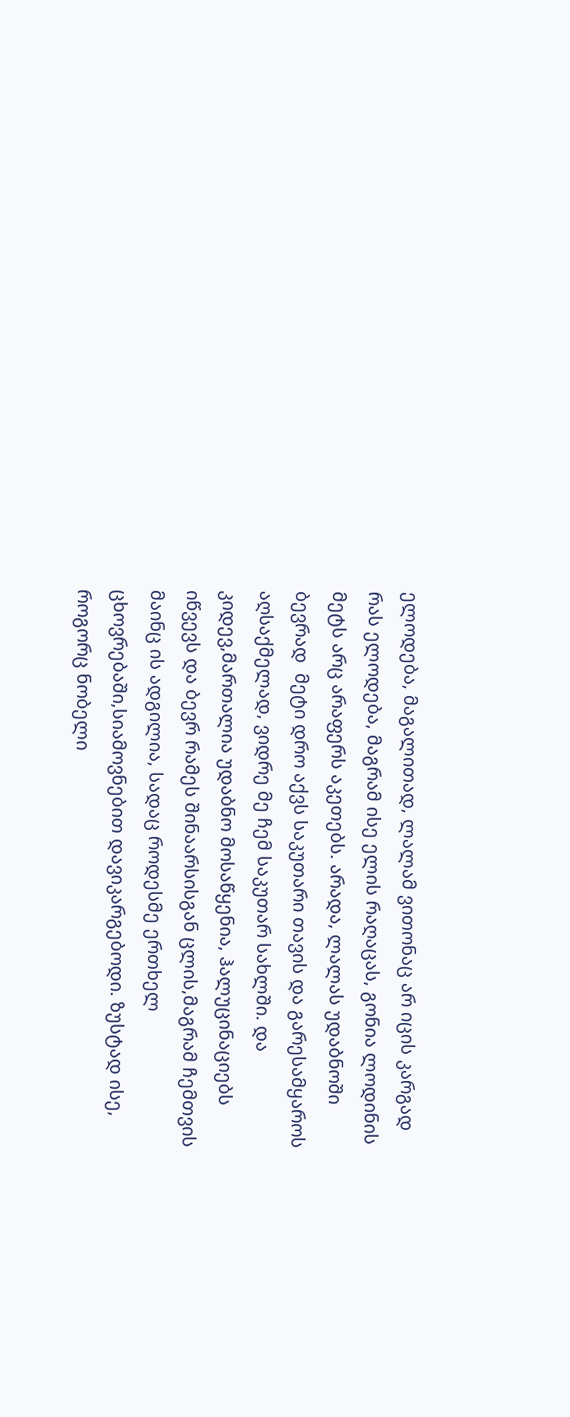ელოდება, მაგალითად, ლალამ ვითონაც არ იცის კარგად რას ელოდება, მაგრამ ისე ელის რაღაცას, გონია ლოდინის მეტს არც არაფერს აკეთებს. არადა, ლალას უდაბნოში ბევრად  მეტი დრო აქვს საკუთარი თავის და გარესამყაროს აღსაქმელად, ვიდრე მე ჩემ საკუთარ სახლში. და კიდევ,მართალია უდაბნო მოსაწყენია, ჰალუცინაციებს იწვევს და ბევრ რამეს შინაარსისგან ცლის,მაგრამ ჩემთვის მაინც ის ადგილია, სადაც როდესმე ერთხელ ცხოვრებაში,სიამოვნებით დავიკარგებოდი. ზუსტად ისე, როგორც ნობელი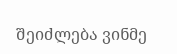შეიძლება ვინმე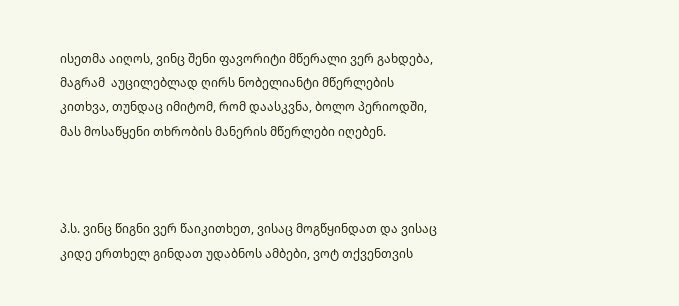ისეთმა აიღოს, ვინც შენი ფავორიტი მწერალი ვერ გახდება, მაგრამ  აუცილებლად ღირს ნობელიანტი მწერლების კითხვა, თუნდაც იმიტომ, რომ დაასკვნა, ბოლო პერიოდში, მას მოსაწყენი თხრობის მანერის მწერლები იღებენ.



პ.ს. ვინც წიგნი ვერ წაიკითხეთ, ვისაც მოგწყინდათ და ვისაც კიდე ერთხელ გინდათ უდაბნოს ამბები, ვოტ თქვენთვის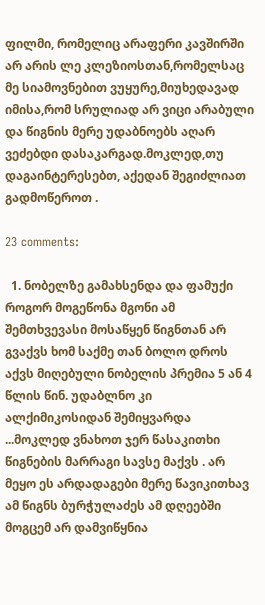ფილმი, რომელიც არაფერი კავშირში არ არის ლე კლეზიოსთან,რომელსაც მე სიამოვნებით ვუყურე,მიუხედავად იმისა,რომ სრულიად არ ვიცი არაბული და წიგნის მერე უდაბნოებს აღარ ვეძებდი დასაკარგად.მოკლედ,თუ დაგაინტერესებთ, აქედან შეგიძლიათ გადმოწეროთ .

23 comments:

  1. ნობელზე გამახსენდა და ფამუქი როგორ მოგეწონა მგონი ამ შემთხვევასი მოსაწყენ წიგნთან არ გვაქვს ხომ საქმე თან ბოლო დროს აქვს მიღებული ნობელის პრემია 5 ან 4 წლის წინ. უდაბლნო კი ალქიმიკოსიდან შემიყვარდა ...მოკლედ ვნახოთ ჯერ წასაკითხი წიგნების მარრაგი სავსე მაქვს . არ მეყო ეს არდადაგები მერე წავიკითხავ ამ წიგნს ბურჭულაძეს ამ დღეებში მოგცემ არ დამვიწყნია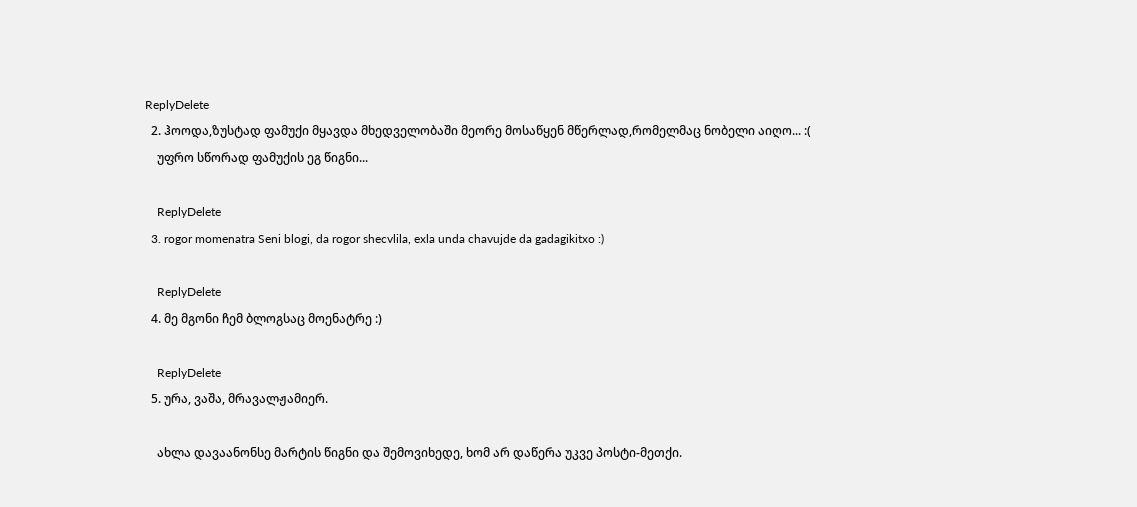ReplyDelete
  2. ჰოოდა,ზუსტად ფამუქი მყავდა მხედველობაში მეორე მოსაწყენ მწერლად,რომელმაც ნობელი აიღო... :(
    უფრო სწორად ფამუქის ეგ წიგნი...

    ReplyDelete
  3. rogor momenatra Seni blogi, da rogor shecvlila, exla unda chavujde da gadagikitxo :)

    ReplyDelete
  4. მე მგონი ჩემ ბლოგსაც მოენატრე :)

    ReplyDelete
  5. ურა, ვაშა, მრავალჟამიერ.

    ახლა დავაანონსე მარტის წიგნი და შემოვიხედე, ხომ არ დაწერა უკვე პოსტი-მეთქი.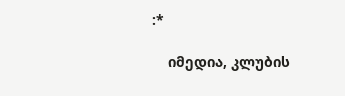:*

    იმედია, კლუბის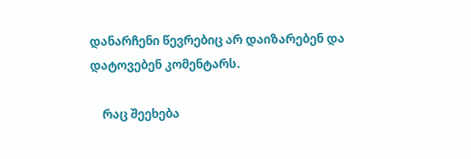დანარჩენი წევრებიც არ დაიზარებენ და დატოვებენ კომენტარს.

    რაც შეეხება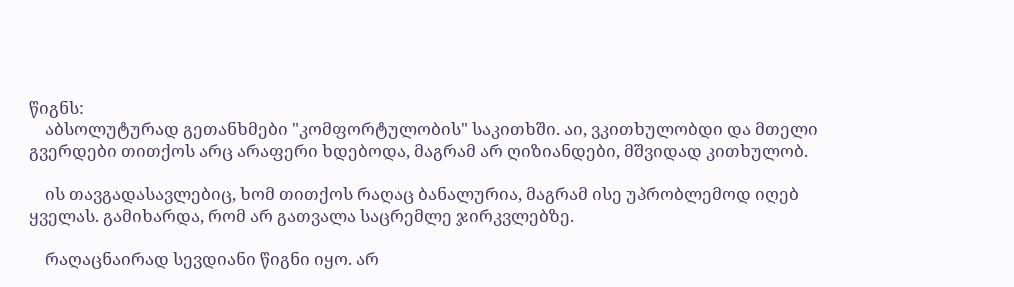წიგნს:
    აბსოლუტურად გეთანხმები "კომფორტულობის" საკითხში. აი, ვკითხულობდი და მთელი გვერდები თითქოს არც არაფერი ხდებოდა, მაგრამ არ ღიზიანდები, მშვიდად კითხულობ.

    ის თავგადასავლებიც, ხომ თითქოს რაღაც ბანალურია, მაგრამ ისე უპრობლემოდ იღებ ყველას. გამიხარდა, რომ არ გათვალა საცრემლე ჯირკვლებზე.

    რაღაცნაირად სევდიანი წიგნი იყო. არ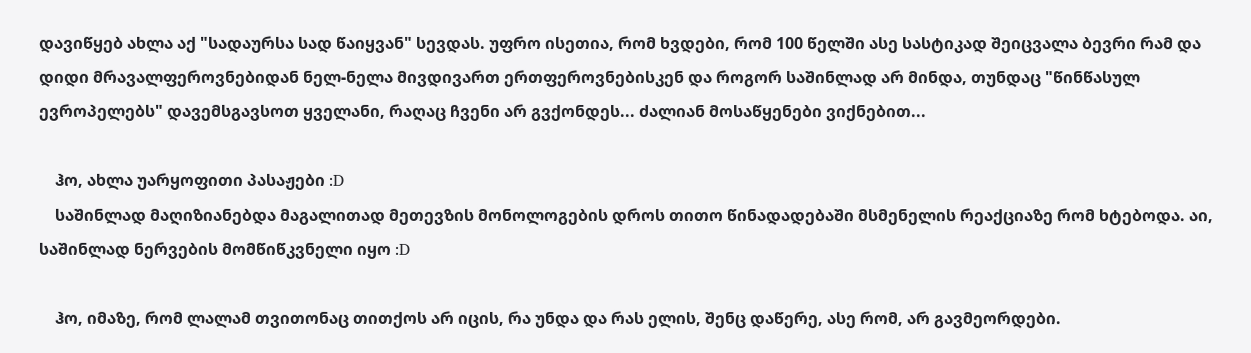დავიწყებ ახლა აქ "სადაურსა სად წაიყვან" სევდას. უფრო ისეთია, რომ ხვდები, რომ 100 წელში ასე სასტიკად შეიცვალა ბევრი რამ და დიდი მრავალფეროვნებიდან ნელ-ნელა მივდივართ ერთფეროვნებისკენ და როგორ საშინლად არ მინდა, თუნდაც "წინწასულ ევროპელებს" დავემსგავსოთ ყველანი, რაღაც ჩვენი არ გვქონდეს... ძალიან მოსაწყენები ვიქნებით...

    ჰო, ახლა უარყოფითი პასაჟები :D
    საშინლად მაღიზიანებდა მაგალითად მეთევზის მონოლოგების დროს თითო წინადადებაში მსმენელის რეაქციაზე რომ ხტებოდა. აი, საშინლად ნერვების მომწიწკვნელი იყო :D

    ჰო, იმაზე, რომ ლალამ თვითონაც თითქოს არ იცის, რა უნდა და რას ელის, შენც დაწერე, ასე რომ, არ გავმეორდები.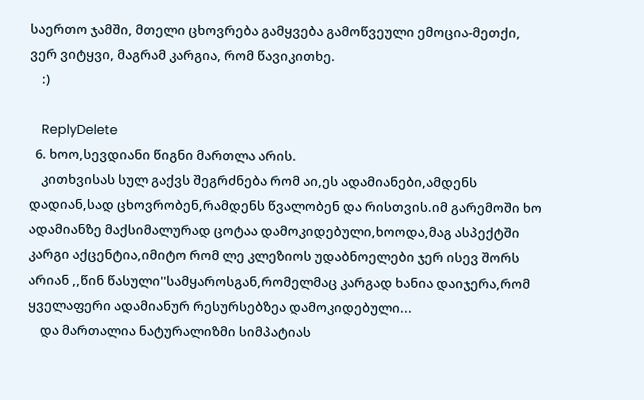საერთო ჯამში, მთელი ცხოვრება გამყვება გამოწვეული ემოცია-მეთქი, ვერ ვიტყვი, მაგრამ კარგია, რომ წავიკითხე.
    :)

    ReplyDelete
  6. ხოო,სევდიანი წიგნი მართლა არის.
    კითხვისას სულ გაქვს შეგრძნება რომ აი,ეს ადამიანები,ამდენს დადიან,სად ცხოვრობენ,რამდენს წვალობენ და რისთვის.იმ გარემოში ხო ადამიანზე მაქსიმალურად ცოტაა დამოკიდებული,ხოოდა,მაგ ასპექტში კარგი აქცენტია,იმიტო რომ ლე კლეზიოს უდაბნოელები ჯერ ისევ შორს არიან ,,წინ წასული''სამყაროსგან,რომელმაც კარგად ხანია დაიჯერა,რომ ყველაფერი ადამიანურ რესურსებზეა დამოკიდებული...
    და მართალია ნატურალიზმი სიმპატიას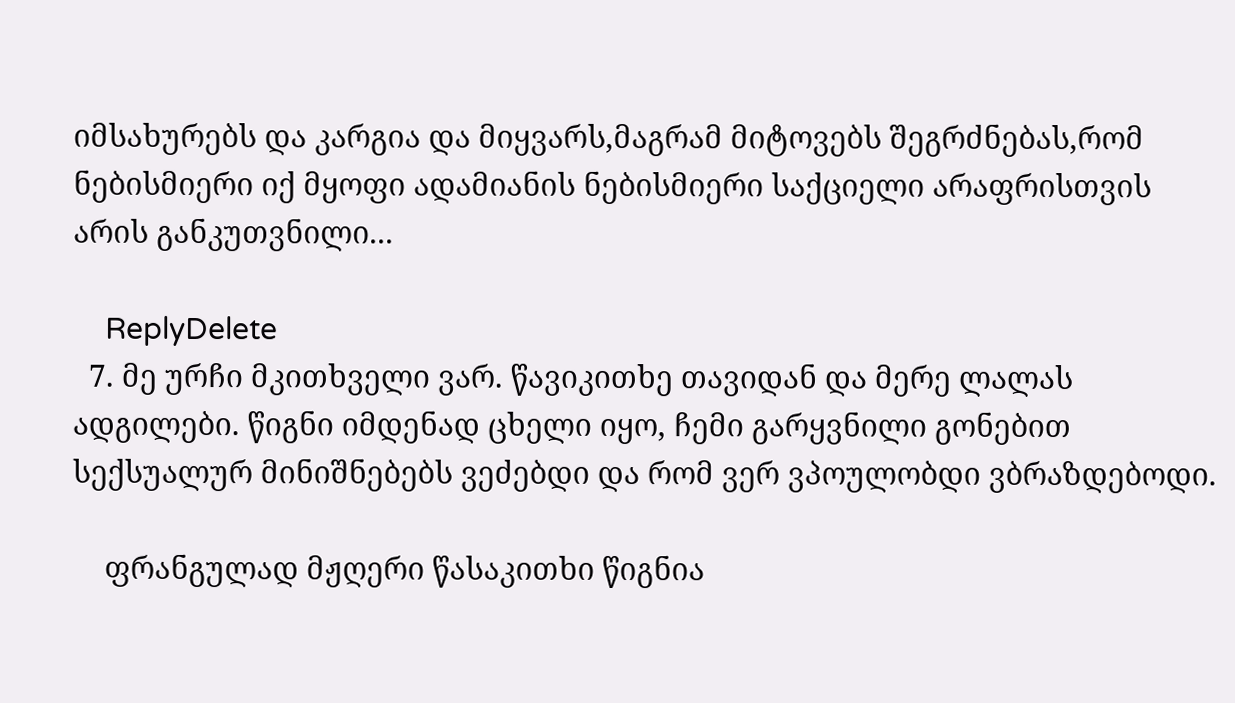იმსახურებს და კარგია და მიყვარს,მაგრამ მიტოვებს შეგრძნებას,რომ ნებისმიერი იქ მყოფი ადამიანის ნებისმიერი საქციელი არაფრისთვის არის განკუთვნილი...

    ReplyDelete
  7. მე ურჩი მკითხველი ვარ. წავიკითხე თავიდან და მერე ლალას ადგილები. წიგნი იმდენად ცხელი იყო, ჩემი გარყვნილი გონებით სექსუალურ მინიშნებებს ვეძებდი და რომ ვერ ვპოულობდი ვბრაზდებოდი.

    ფრანგულად მჟღერი წასაკითხი წიგნია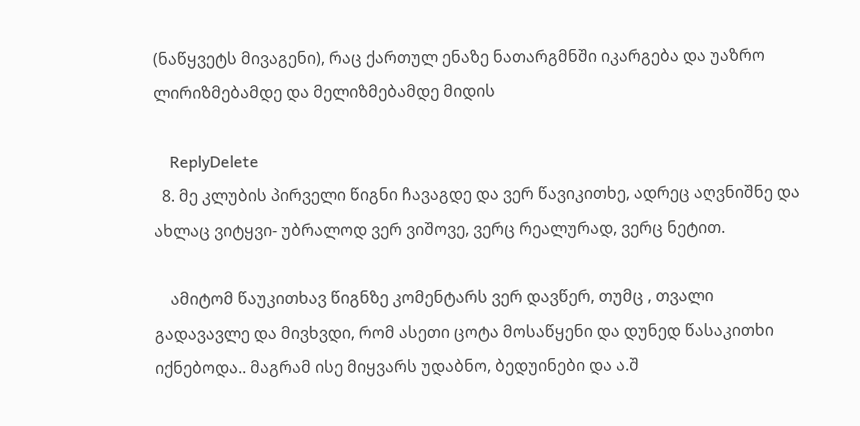(ნაწყვეტს მივაგენი), რაც ქართულ ენაზე ნათარგმნში იკარგება და უაზრო ლირიზმებამდე და მელიზმებამდე მიდის

    ReplyDelete
  8. მე კლუბის პირველი წიგნი ჩავაგდე და ვერ წავიკითხე, ადრეც აღვნიშნე და ახლაც ვიტყვი- უბრალოდ ვერ ვიშოვე, ვერც რეალურად, ვერც ნეტით.

    ამიტომ წაუკითხავ წიგნზე კომენტარს ვერ დავწერ, თუმც , თვალი გადავავლე და მივხვდი, რომ ასეთი ცოტა მოსაწყენი და დუნედ წასაკითხი იქნებოდა.. მაგრამ ისე მიყვარს უდაბნო, ბედუინები და ა.შ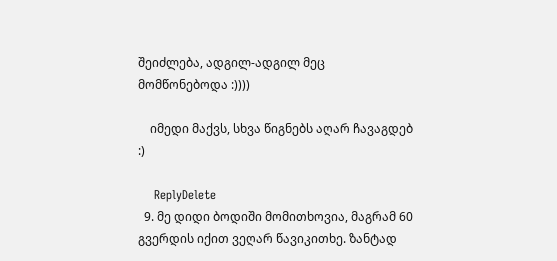შეიძლება, ადგილ-ადგილ მეც მომწონებოდა :))))

    იმედი მაქვს, სხვა წიგნებს აღარ ჩავაგდებ :)

    ReplyDelete
  9. მე დიდი ბოდიში მომითხოვია, მაგრამ 60 გვერდის იქით ვეღარ წავიკითხე. ზანტად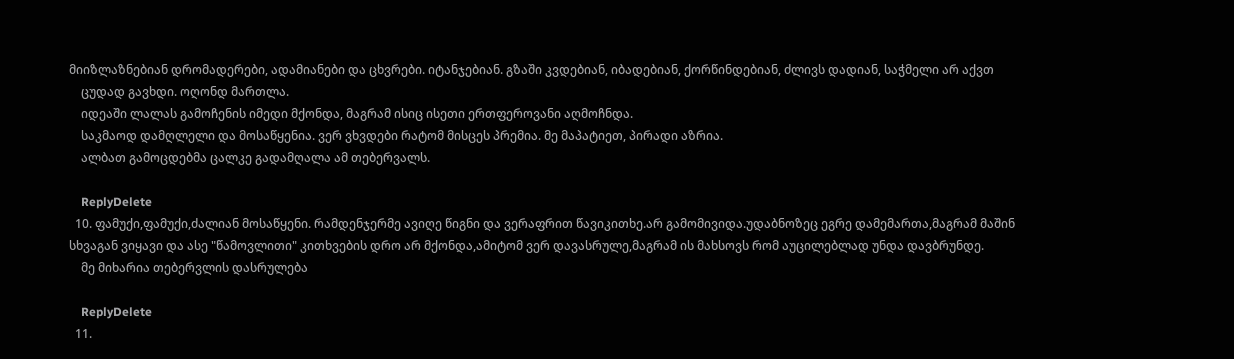მიიზლაზნებიან დრომადერები, ადამიანები და ცხვრები. იტანჯებიან. გზაში კვდებიან, იბადებიან, ქორწინდებიან, ძლივს დადიან, საჭმელი არ აქვთ
    ცუდად გავხდი. ოღონდ მართლა.
    იდეაში ლალას გამოჩენის იმედი მქონდა, მაგრამ ისიც ისეთი ერთფეროვანი აღმოჩნდა.
    საკმაოდ დამღლელი და მოსაწყენია. ვერ ვხვდები რატომ მისცეს პრემია. მე მაპატიეთ, პირადი აზრია.
    ალბათ გამოცდებმა ცალკე გადამღალა ამ თებერვალს.

    ReplyDelete
  10. ფამუქი,ფამუქი,ძალიან მოსაწყენი. რამდენჯერმე ავიღე წიგნი და ვერაფრით წავიკითხე.არ გამომივიდა.უდაბნოზეც ეგრე დამემართა,მაგრამ მაშინ სხვაგან ვიყავი და ასე "წამოვლითი" კითხვების დრო არ მქონდა,ამიტომ ვერ დავასრულე,მაგრამ ის მახსოვს რომ აუცილებლად უნდა დავბრუნდე.
    მე მიხარია თებერვლის დასრულება

    ReplyDelete
  11.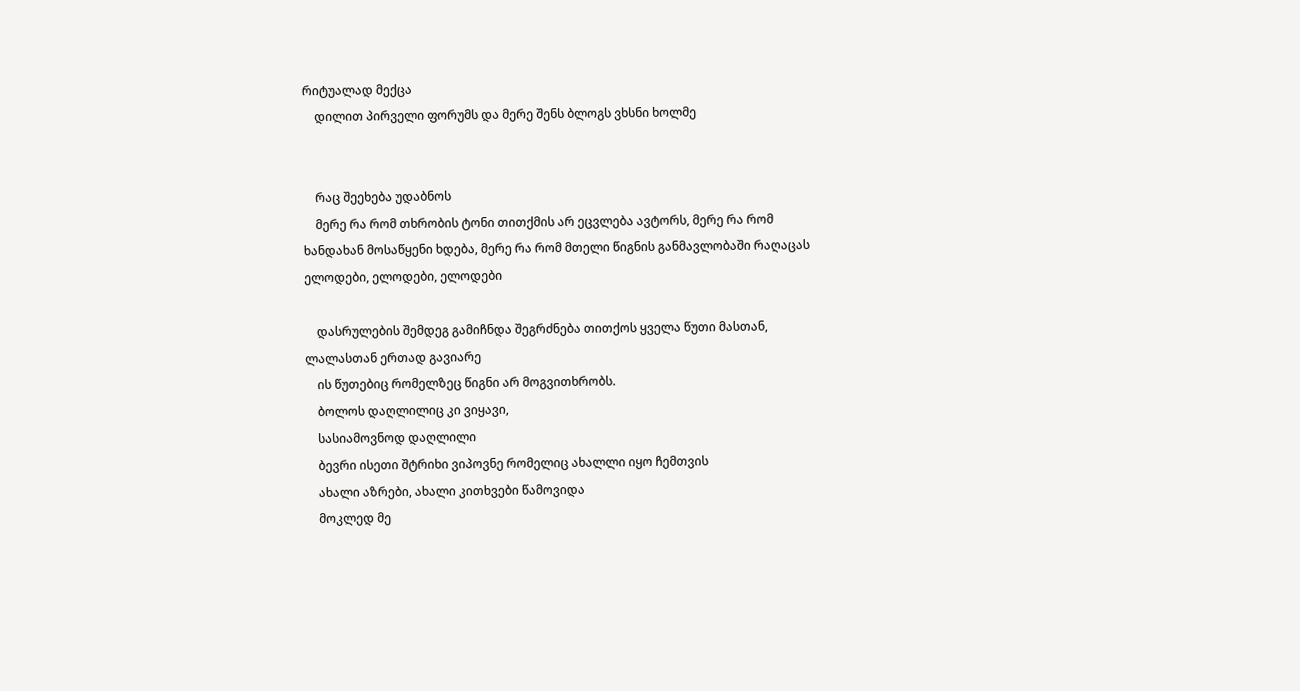რიტუალად მექცა
    დილით პირველი ფორუმს და მერე შენს ბლოგს ვხსნი ხოლმე


    რაც შეეხება უდაბნოს
    მერე რა რომ თხრობის ტონი თითქმის არ ეცვლება ავტორს, მერე რა რომ ხანდახან მოსაწყენი ხდება, მერე რა რომ მთელი წიგნის განმავლობაში რაღაცას ელოდები, ელოდები, ელოდები

    დასრულების შემდეგ გამიჩნდა შეგრძნება თითქოს ყველა წუთი მასთან, ლალასთან ერთად გავიარე
    ის წუთებიც რომელზეც წიგნი არ მოგვითხრობს.
    ბოლოს დაღლილიც კი ვიყავი,
    სასიამოვნოდ დაღლილი
    ბევრი ისეთი შტრიხი ვიპოვნე რომელიც ახალლი იყო ჩემთვის
    ახალი აზრები, ახალი კითხვები წამოვიდა
    მოკლედ მე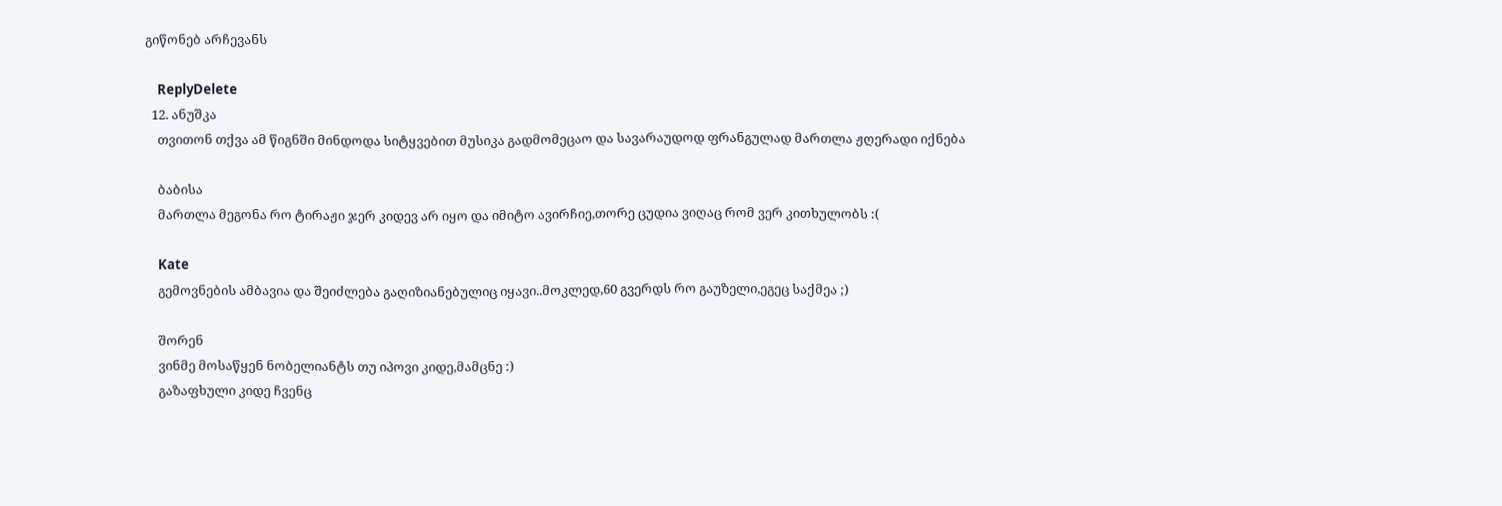გიწონებ არჩევანს

    ReplyDelete
  12. ანუშკა
    თვითონ თქვა ამ წიგნში მინდოდა სიტყვებით მუსიკა გადმომეცაო და სავარაუდოდ ფრანგულად მართლა ჟღერადი იქნება

    ბაბისა
    მართლა მეგონა რო ტირაჟი ჯერ კიდევ არ იყო და იმიტო ავირჩიე,თორე ცუდია ვიღაც რომ ვერ კითხულობს :(

    Kate
    გემოვნების ამბავია და შეიძლება გაღიზიანებულიც იყავი..მოკლედ,60 გვერდს რო გაუზელი,ეგეც საქმეა ;)

    შორენ
    ვინმე მოსაწყენ ნობელიანტს თუ იპოვი კიდე,მამცნე :)
    გაზაფხული კიდე ჩვენც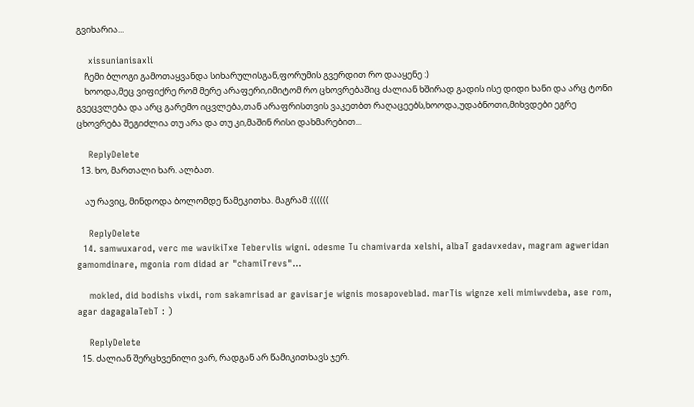გვიხარია...

    xissunianisaxli
    ჩემი ბლოგი გამოთაყვანდა სიხარულისგან,ფორუმის გვერდით რო დააყენე :)
    ხოოდა,მეც ვიფიქრე რომ მერე არაფერი,იმიტომ რო ცხოვრებაშიც ძალიან ხშირად გადის ისე დიდი ხანი და არც ტონი გვეცვლება და არც გარემო იცვლება,თან არაფრისთვის ვაკეთბთ რაღაცეებს,ხოოდა,უდაბნოთი,მიხვდები ეგრე ცხოვრება შეგიძლია თუ არა და თუ კი,მაშინ რისი დახმარებით...

    ReplyDelete
  13. ხო, მართალი ხარ. ალბათ.

    აუ რავიც, მინდოდა ბოლომდე წამეკითხა. მაგრამ :((((((

    ReplyDelete
  14. samwuxarod, verc me wavikiTxe Tebervlis wigni. odesme Tu chamivarda xelshi, albaT gadavxedav, magram agweridan gamomdinare, mgonia rom didad ar "chamiTrevs"...

    mokled, did bodishs vixdi, rom sakamrisad ar gavisarje wignis mosapoveblad. marTis wignze xeli mimiwvdeba, ase rom, agar dagagalaTebT : )

    ReplyDelete
  15. ძალიან შერცხვენილი ვარ, რადგან არ წამიკითხავს ჯერ.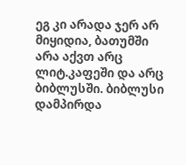ეგ კი არადა ჯერ არ მიყიდია, ბათუმში არა აქვთ არც ლიტ.კაფეში და არც ბიბლუსში. ბიბლუსი დამპირდა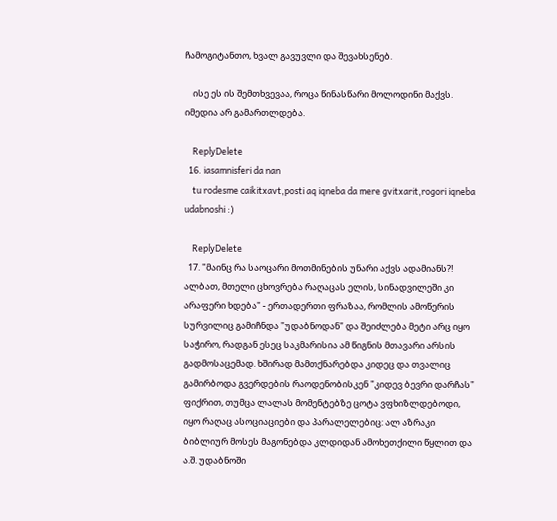ჩამოგიტანთო, ხვალ გავუვლი და შევახსენებ.

    ისე ეს ის შემთხვევაა, როცა წინასწარი მოლოდინი მაქვს. იმედია არ გამართლდება.

    ReplyDelete
  16. iasamnisferi da nan
    tu rodesme caikitxavt,posti aq iqneba da mere gvitxarit,rogori iqneba udabnoshi :)

    ReplyDelete
  17. "მაინც რა საოცარი მოთმინების უნარი აქვს ადამიანს?! ალბათ, მთელი ცხოვრება რაღაცას ელის, სინადვილეში კი არაფერი ხდება" - ერთადერთი ფრაზაა, რომლის ამოწერის სურვილიც გამიჩნდა "უდაბნოდან" და შეიძლება მეტი არც იყო საჭირო, რადგან ესეც საკმარისია ამ წიგნის მთავარი არსის გადმოსაცემად. ხშირად მამთქნარებდა კიდეც და თვალიც გამირბოდა გვერდების რაოდენობისკენ "კიდევ ბევრი დარჩას" ფიქრით, თუმცა ლალას მომენტებზე ცოტა ვფხიზლდებოდი, იყო რაღაც ასოციაციები და პარალელებიც: ალ აზრაკი ბიბლიურ მოსეს მაგონებდა კლდიდან ამოხეთქილი წყლით და ა.შ. უდაბნოში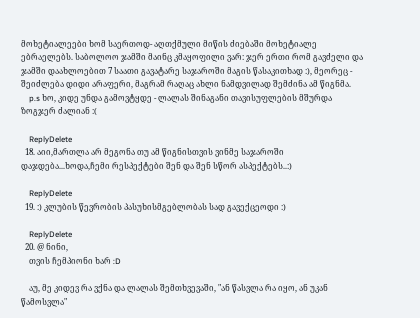მოხეტიალეები ხომ საერთოდ- აღთქმული მიწის ძიებაში მოხეტიალე ებრაელებს. საბოლოო ჯამში მაინც კმაყოფილი ვარ: ჯერ ერთი რომ გავძელი და ჯამში დაახლოებით 7 საათი გავატარე საჯაროში მაგის წასაკითხად :), მეორეც - შეიძლება დიდი არაფერი, მაგრამ რაღაც ახლი ნამდვილად შემძინა ამ წიგნმა.
    p.s ხო, კიდე უნდა გამოვტყდე - ლალას შინაგანი თავისუფლების მშურდა ზოგჯერ ძალიან :(

    ReplyDelete
  18. აიი,მართლა არ მეგონა თუ ამ წიგნისთვის ვინმე საჯაროში დაჯდება...ხოდა,ჩემი რესპექტები შენ და შენ სწორ ასპექტებს..:)

    ReplyDelete
  19. :) კლუბის წევრობის პასუხისმგებლობას სად გავექცეოდი :)

    ReplyDelete
  20. @ ნინი,
    თვის ჩემპიონი ხარ :D

    აუ, მე კიდევ რა ვქნა და ლალას შემთხვევაში, "ან წასვლა რა იყო, ან უკან წამოსვლა"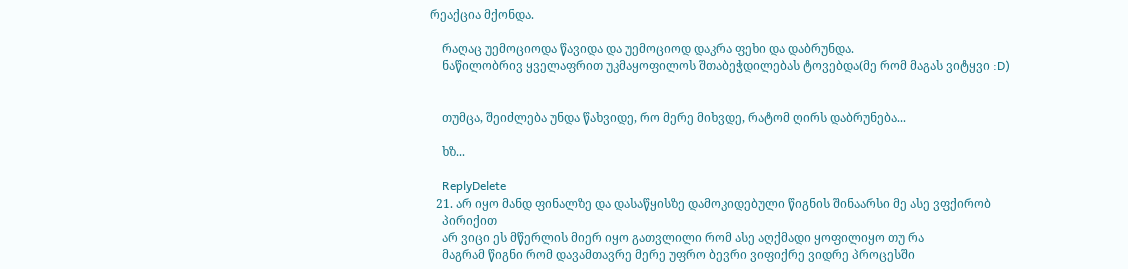რეაქცია მქონდა.

    რაღაც უემოციოდა წავიდა და უემოციოდ დაკრა ფეხი და დაბრუნდა.
    ნაწილობრივ ყველაფრით უკმაყოფილოს შთაბეჭდილებას ტოვებდა(მე რომ მაგას ვიტყვი :D)


    თუმცა, შეიძლება უნდა წახვიდე, რო მერე მიხვდე, რატომ ღირს დაბრუნება...

    ხზ...

    ReplyDelete
  21. არ იყო მანდ ფინალზე და დასაწყისზე დამოკიდებული წიგნის შინაარსი მე ასე ვფქირობ
    პირიქით
    არ ვიცი ეს მწერლის მიერ იყო გათვლილი რომ ასე აღქმადი ყოფილიყო თუ რა
    მაგრამ წიგნი რომ დავამთავრე მერე უფრო ბევრი ვიფიქრე ვიდრე პროცესში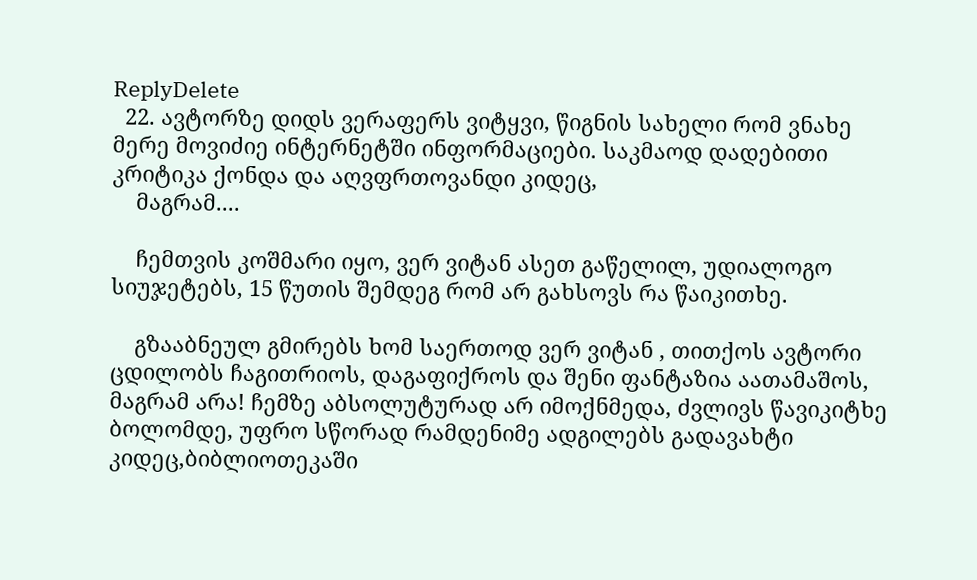ReplyDelete
  22. ავტორზე დიდს ვერაფერს ვიტყვი, წიგნის სახელი რომ ვნახე მერე მოვიძიე ინტერნეტში ინფორმაციები. საკმაოდ დადებითი კრიტიკა ქონდა და აღვფრთოვანდი კიდეც,
    მაგრამ....

    ჩემთვის კოშმარი იყო, ვერ ვიტან ასეთ გაწელილ, უდიალოგო სიუჯეტებს, 15 წუთის შემდეგ რომ არ გახსოვს რა წაიკითხე.

    გზააბნეულ გმირებს ხომ საერთოდ ვერ ვიტან , თითქოს ავტორი ცდილობს ჩაგითრიოს, დაგაფიქროს და შენი ფანტაზია აათამაშოს, მაგრამ არა! ჩემზე აბსოლუტურად არ იმოქნმედა, ძვლივს წავიკიტხე ბოლომდე, უფრო სწორად რამდენიმე ადგილებს გადავახტი კიდეც,ბიბლიოთეკაში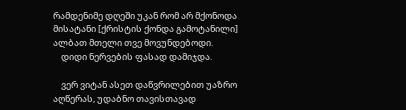რამდენიმე დღეში უკან რომ არ მქონოდა მისატანი [ქრისტის ქონდა გამოტანილი] ალბათ მთელი თვე მოვუნდებოდი.
    დიდი ნერვების ფასად დამიჯდა.

    ვერ ვიტან ასეთ დაწვრილებით უაზრო აღწერას, უდაბნო თავისთავად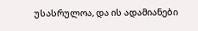უსასრულოა, და ის ადამიანები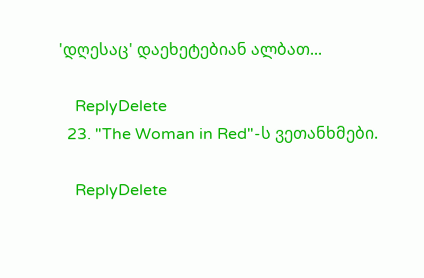'დღესაც' დაეხეტებიან ალბათ...

    ReplyDelete
  23. "The Woman in Red"-ს ვეთანხმები.

    ReplyDelete